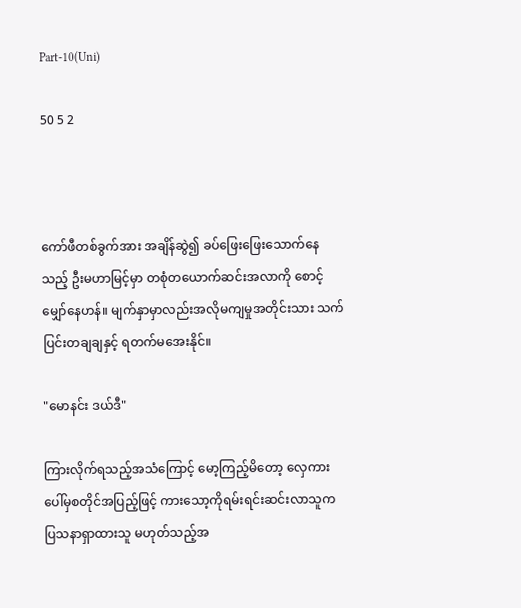Part-10(Uni)

50 5 2



ကော်ဖီတစ်ခွက်အား အချိန်ဆွဲ၍ ခပ်ဖြေးဖြေးသောက်နေသည့် ဦးမဟာမြင့်မှာ တစုံတယောက်ဆင်းအလာကို စောင့်မျှော်နေဟန်။ မျက်နှာမှာလည်းအလိုမကျမှုအတိုင်းသား သက်ပြင်းတချချနှင့် ရတက်မအေးနိုင်။

"မောနင်း ဒယ်ဒီ"

ကြားလိုက်ရသည့်အသံကြောင့် မော့ကြည့်မိတော့ လှေကားပေါ်မှစတိုင်အပြည့်ဖြင့် ကားသော့ကိုရမ်းရင်းဆင်းလာသူက ပြသနာရှာထားသူ မဟုတ်သည့်အ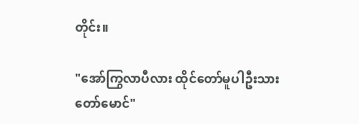တိုင်း။

"အော်ကြွလာပီလား ထိုင်တော်မူပါဦးသားတော်မောင်"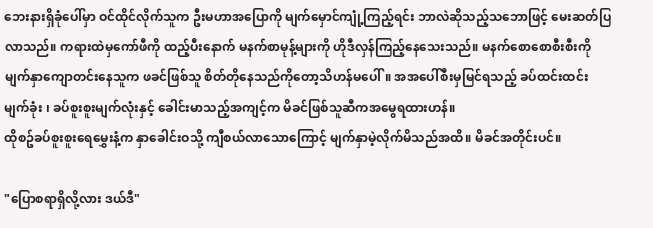ဘေးနားရှိခုံပေါ်မှာ ဝင်ထိုင်လိုက်သူက ဦးမဟာအပြောကို မျက်မှောင်ကျုံ့ကြည့်ရင်း ဘာလဲဆိုသည့်သဘောဖြင့် မေးဆတ်ပြလာသည်။ ကရားထဲမှကော်ဖီကို ထည့်ပီးနောက် မနက်စာမုန့်များကို ဟိုဒီလှန်ကြည့်နေသေးသည်။ မနက်စောစောစီးစီးကို မျက်နှာကျောတင်းနေသူက ဖခင်ဖြစ်သူ စိတ်တိုနေသည်ကိုတော့သိဟန်မပေါ်။ အအပေါ်စီးမှမြင်ရသည့် ခပ်ထင်းထင်းမျက်ခုံး ၊ ခပ်စူးစူးမျက်လုံးနှင့် ခေါင်းမာသည့်အကျင့်က မိခင်ဖြစ်သူဆီကအမွေရထားဟန်။
ထိုစဥ်ခပ်စူးစူးရေမွှေးနံ့က နှာခေါင်းဝသို့ ကျီစယ်လာသောကြောင့် မျက်နှာမဲ့လိုက်မိသည်အထိ။ မိခင်အတိုင်းပင်။

"ပြောစရာရှိလို့လား ဒယ်ဒီ"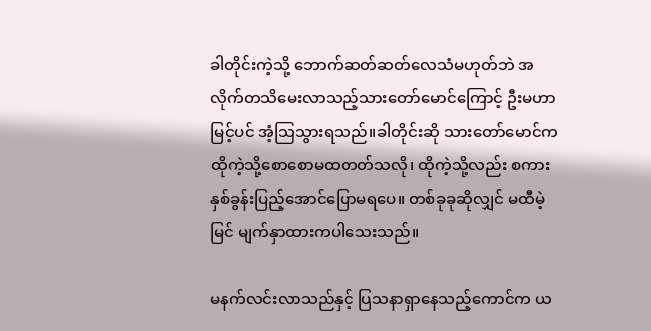ခါတိုင်းကဲ့သို့ ဘောက်ဆတ်ဆတ်လေသံမဟုတ်ဘဲ အလိုက်တသိမေးလာသည့်သားတော်မောင်ကြောင့် ဦးမဟာမြင့်ပင် အံ့သြသွားရသည်။ခါတိုင်းဆို သားတော်မောင်က ထိုကဲ့သို့စောစောမထတတ်သလို၊ ထိုကဲ့သို့လည်း စကားနှစ်ခွန်းပြည့်အောင်ပြောမရပေ။ တစ်ခုခုဆိုလျှင် မထီမဲ့မြင် မျက်နှာထားကပါသေးသည်။

မနက်လင်းလာသည်နှင့် ပြသနာရှာနေသည့်ကောင်က ယ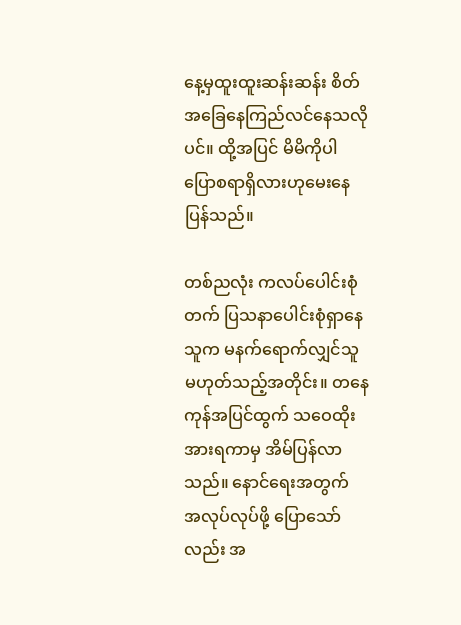နေ့မှထူးထူးဆန်းဆန်း စိတ်အခြေနေကြည်လင်နေသလိုပင်။ ထို့အပြင် မိမိကိုပါ ပြောစရာရှိလားဟုမေးနေပြန်သည်။

တစ်ညလုံး ကလပ်ပေါင်းစုံတက် ပြသနာပေါင်းစုံရှာနေသူက မနက်ရောက်လျှင်သူမဟုတ်သည့်အတိုင်း။ တနေကုန်အပြင်ထွက် သဝေထိုးအားရကာမှ အိမ်ပြန်လာသည်။ နောင်ရေးအတွက် အလုပ်လုပ်ဖို့ ပြောသော်လည်း အ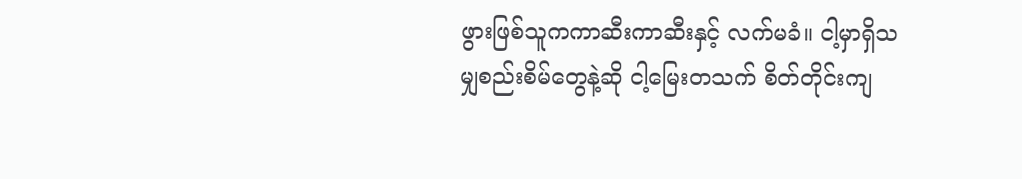ဖွားဖြစ်သူကကာဆီးကာဆီးနှင့် လက်မခံ။ ငါ့မှာရှိသမျှစည်းစိမ်တွေနဲ့ဆို ငါ့မြေးတသက် စိတ်တိုင်းကျ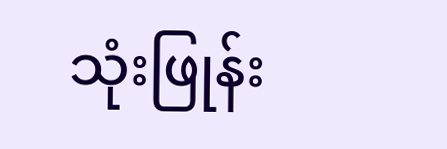သုံးဖြုန်း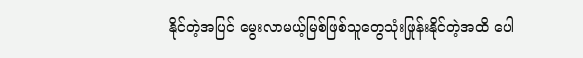နိုင်တဲ့အပြင် မွေးလာမယ့်မြစ်ဖြစ်သူတွေသုံးဖြုန်းနိုင်တဲ့အထိ ပေါ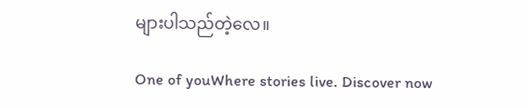များပါသည်တဲ့လေ။

One of youWhere stories live. Discover now